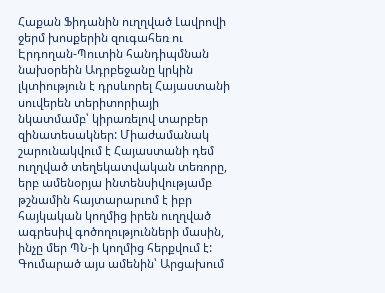Հաքան Ֆիդանին ուղղված Լավրովի ջերմ խոսքերին զուգահեռ ու Էրդողան-Պուտին հանդիպմնան նախօրեին Ադրբեջանը կրկին լկտիություն է դրսևորել Հայաստանի սուվերեն տերիտորիայի նկատմամբ՝ կիրառելով տարբեր զինատեսակներ: Միաժամանակ շարունակվում է Հայաստանի դեմ ուղղված տեղեկատվական տեռորը, երբ ամենօրյա ինտենսիվությամբ թշնամին հայտարարւոմ է իբր հայկական կողմից իրեն ուղղված ագրեսիվ գոծողությունների մասին, ինչը մեր ՊՆ-ի կողմից հերքվում է: Գումարած այս ամենին՝ Արցախում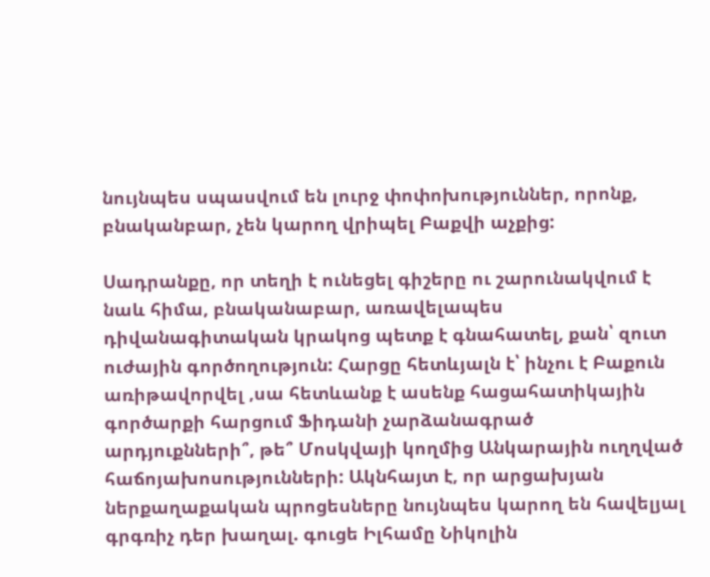նույնպես սպասվում են լուրջ փոփոխություններ, որոնք, բնականբար, չեն կարող վրիպել Բաքվի աչքից:

Սադրանքը, որ տեղի է ունեցել գիշերը ու շարունակվում է նաև հիմա, բնականաբար, առավելապես դիվանագիտական կրակոց պետք է գնահատել, քան՝ զուտ ուժային գործողություն: Հարցը հետևյալն է՝ ինչու է Բաքուն առիթավորվել ,սա հետևանք է ասենք հացահատիկային գործարքի հարցում Ֆիդանի չարձանագրած արդյուքնների՞, թե՞ Մոսկվայի կողմից Անկարային ուղղված հաճոյախոսությունների: Ակնհայտ է, որ արցախյան ներքաղաքական պրոցեսները նույնպես կարող են հավելյալ գրգռիչ դեր խաղալ. գուցե Իլհամը Նիկոլին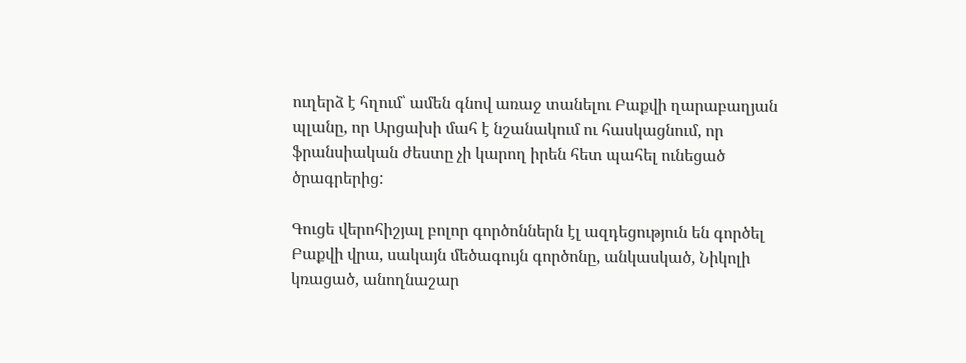ուղերձ է հղում՝ ամեն գնով առաջ տանելու Բաքվի ղարաբաղյան պլանը, որ Արցախի մահ է նշանակում ու հասկացնում, որ ֆրանսիական ժեստը չի կարող իրեն հետ պահել ունեցած ծրագրերից:

Գուցե վերոհիշյալ բոլոր գործոններն էլ ազդեցություն են գործել Բաքվի վրա, սակայն մեծագույն գործոնը, անկասկած, Նիկոլի կռացած, անողնաշար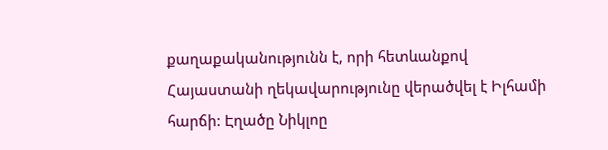քաղաքականությունն է, որի հետևանքով Հայաստանի ղեկավարությունը վերածվել է Իլհամի հարճի: Էղածը Նիկլոը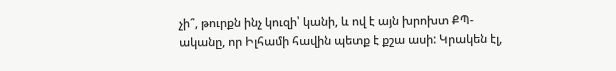չի՞, թուրքն ինչ կուզի՝ կանի, և ով է այն խրոխտ ՔՊ-ականը, որ Իլհամի հավին պետք է քշա ասի: Կրակեն էլ,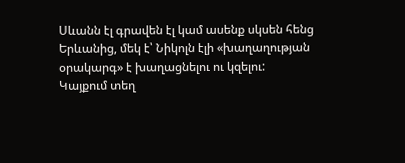Սևանն էլ գրավեն էլ կամ ասենք սկսեն հենց Երևանից, մեկ է՝ Նիկոլն էլի «խաղաղության օրակարգ» է խաղացնելու ու կզելու:
Կայքում տեղ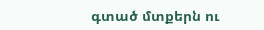գտած մտքերն ու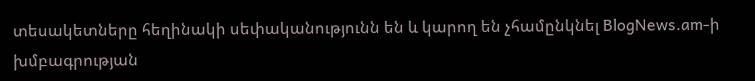տեսակետները հեղինակի սեփականությունն են և կարող են չհամընկնել BlogNews.am-ի խմբագրության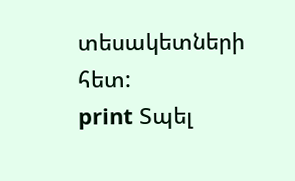տեսակետների հետ:
print Տպել